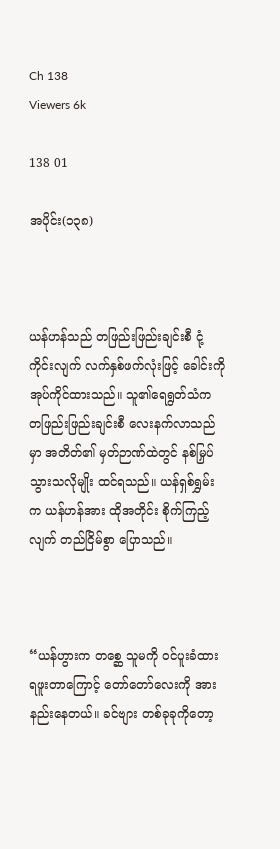Ch 138
Viewers 6k

138 01

အပိုင်း(၁၃၈)



ယန်ဟန်သည် တဖြည်းဖြည်းချင်းစီ ငုံ့ကိုင်းလျက် လက်နှစ်ဖက်လုံးဖြင့် ခေါင်းကို အုပ်ကိုင်ထားသည်။ သူ၏ရေရွတ်သံက တဖြည်းဖြည်းချင်းစီ လေးနက်လာသည်မှာ အတိတ်၏ မှတ်ဉာဏ်ထဲတွင် နစ်မြှပ်သွားသလိုမျိုး ထင်ရသည်။ ယန်ရှစ်ရွှမ်းက ယန်ဟန်အား ထိုအတိုင်း စိုက်ကြည့်လျက် တည်ငြိမ်စွာ ပြောသည်။



“ယန်ဟွားက တစ္ဆေ သူမကို ဝင်ပူးခံထားရဖူးတာကြောင့် တော်တော်လေးကို အားနည်းနေတယ်။ ခင်ဗျား တစ်ခုခုကိုတော့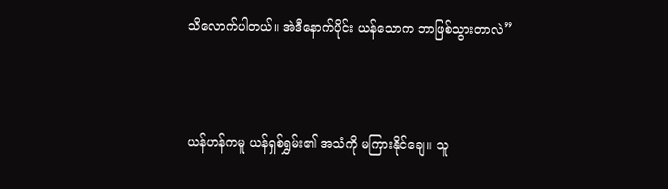သိလောက်ပါတယ်။ အဲဒီနောက်ပိုင်း ယန်သောက ဘာဖြစ်သွားတာလဲ”



ယန်ဟန်ကမူ ယန်ရှစ်ရွှမ်း၏ အသံကို မကြားနိုင်ချေ။ သူ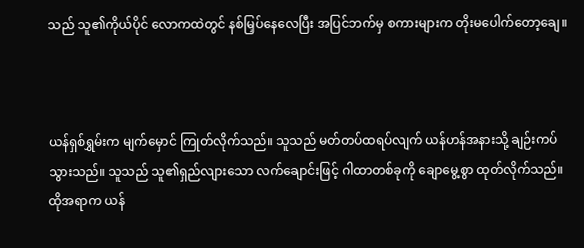သည် သူ၏ကိုယ်ပိုင် လောကထဲတွင် နစ်မြှပ်နေလေပြီး အပြင်ဘက်မှ စကားများက တိုးမပေါက်တော့ချေ။



ယန်ရှစ်ရွှမ်းက မျက်မှောင် ကြုတ်လိုက်သည်။ သူသည် မတ်တပ်ထရပ်လျက် ယန်ဟန်အနားသို့ ချဉ်းကပ်သွားသည်။ သူသည် သူ၏ရှည်လျားသော လက်ချောင်းဖြင့် ဂါထာတစ်ခုကို ချောမွေ့စွာ ထုတ်လိုက်သည်။ ထိုအရာက ယန်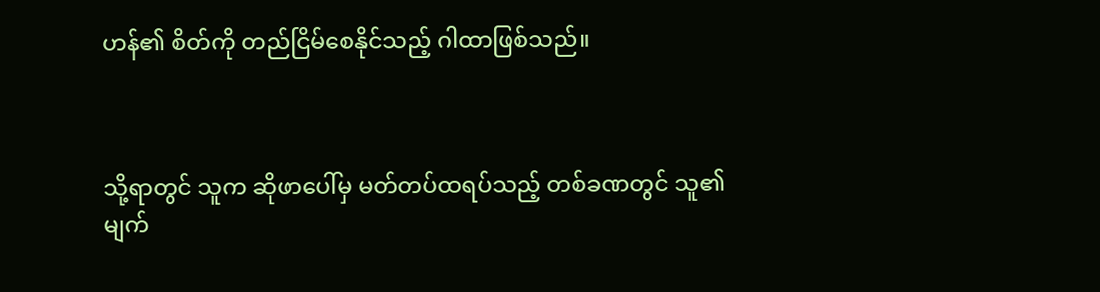ဟန်၏ စိတ်ကို တည်ငြိမ်စေနိုင်သည့် ဂါထာဖြစ်သည်။



သို့ရာတွင် သူက ဆိုဖာပေါ်မှ မတ်တပ်ထရပ်သည့် တစ်ခဏတွင် သူ၏မျက်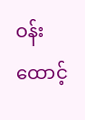ဝန်းထောင့်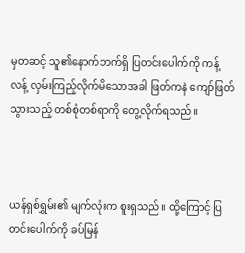မှတဆင့် သူ၏နောက်ဘက်ရှိ ပြတင်း‌ပေါက်ကို ကန့်လန့် လှမ်းကြည့်လိုက်မိသောအခါ ဖြတ်ကနဲ ကျော်ဖြတ်သွားသည့် တစ်စုံတစ်ရာကို တွေ့လိုက်ရသည်။



ယန်ရှစ်ရွှမ်း၏ မျက်လုံးက စူးရှသည်။ ထို့ကြောင့် ပြတင်းပေါက်ကို ခပ်မြန်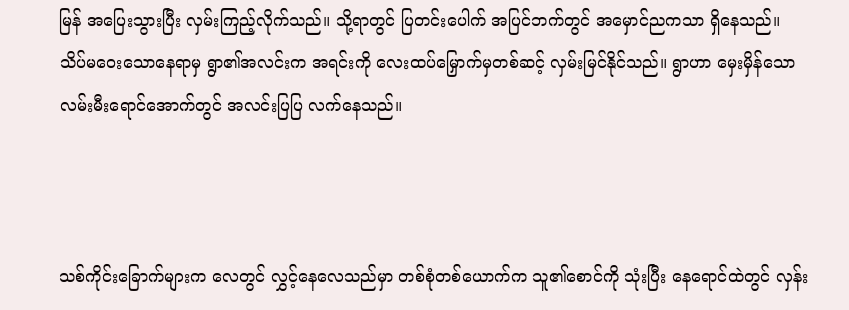မြန် အပြေးသွားပြီး လှမ်းကြည့်လိုက်သည်။ သို့ရာတွင် ပြတင်းပေါက် အပြင်ဘက်တွင် အမှောင်ညကသာ ရှိနေသည်။ သိပ်မဝေးသောနေရာမှ ရွာ၏အလင်းက အရင်းကို လေးထပ်မြှောက်မှတစ်ဆင့် လှမ်းမြင်နိုင်သည်။ ရွာဟာ မှေးမှိန်သော လမ်းမီးရောင်အောက်တွင် အလင်းပြပြ လက်နေသည်။



သစ်ကိုင်းခြောက်များက လေတွင် လွှင့်နေလေသည်မှာ တစ်စုံတစ်ယောက်က သူ၏စောင်ကို သုံးပြီး နေရောင်ထဲတွင် လှန်း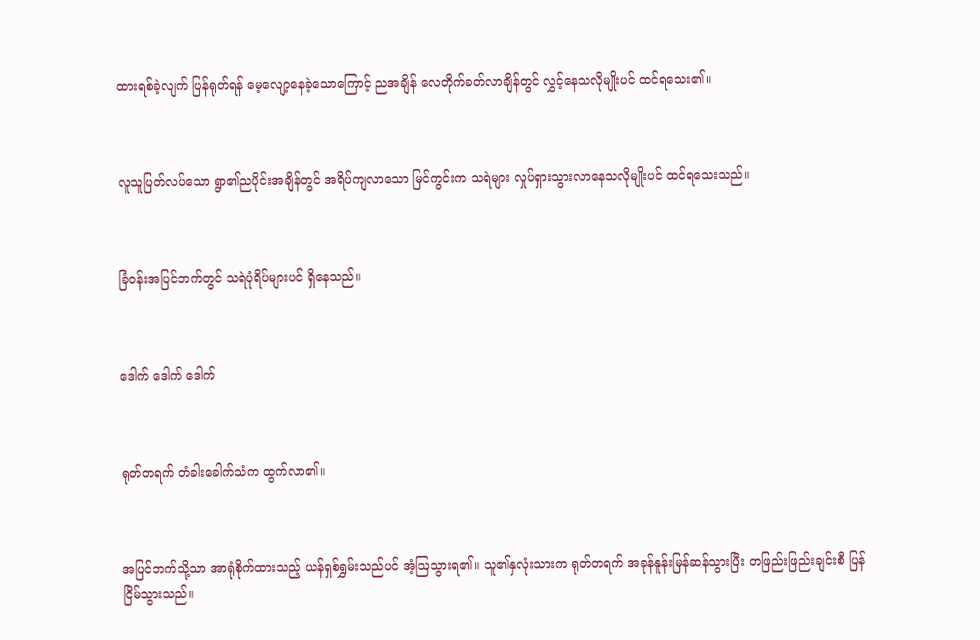ထားရစ်ခဲ့လျက် ပြန်ရုတ်ရန် မေ့လျော့နေခဲ့သောကြောင့် ညအချိန် လေတိုက်ခတ်လာချိန်တွင် လွှင့်နေသလိုမျိုးပင် ထင်ရသေး၏။



လူသူပြတ်လပ်သော ရွာ၏ညပိုင်းအချိန်တွင် အရိပ်ကျလာသော မြင်ကွင်းက သရဲများ လှုပ်ရှားသွားလာနေသလိုမျိုးပင် ထင်ရသေးသည်။



ခြံဝန်းအပြင်ဘက်တွင် သရဲပုံရိပ်များပင် ရှိနေသည်။



ဒေါက် ဒေါက် ဒေါက်



ရုတ်တရက် တံခါးခေါက်သံက ထွက်လာ၏။



အပြင်ဘက်သို့သာ အာရုံစိုက်ထားသည့် ယန်ရှစ်ရွှမ်းသည်ပင် အံ့ဩသွားရ၏။ သူ၏နှလုံးသားက ရုတ်တရက် အခုန်နူန်းမြန်ဆန်သွားပြီး တဖြည်းဖြည်းချင်းစီ ပြန်ငြိမ်သွားသည်။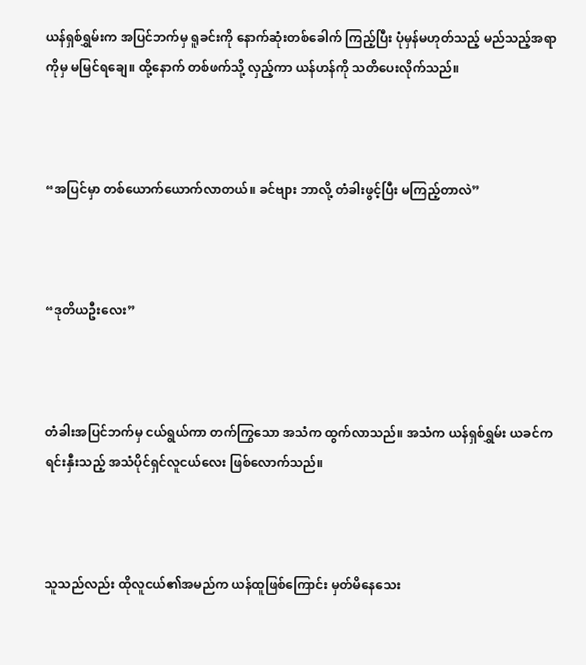ယန်ရှစ်ရွှမ်းက အပြင်ဘက်မှ ရူခင်းကို နောက်ဆုံးတစ်ခေါက် ကြည့်ပြီး ပုံမှန်မဟုတ်သည့် မည်သည့်အရာကိုမှ မမြင်ရချေ။ ထို့နောက် တစ်ဖက်သို့ လှည့်ကာ ယန်ဟန်ကို သတိပေးလိုက်သည်။



“အပြင်မှာ တစ်ယောက်ယောက်လာတယ်။ ခင်ဗျား ဘာလို့ တံခါးဖွင့်ပြီး မကြည့်တာလဲ”



“ဒုတိယဦးလေး”



တံခါးအပြင်ဘက်မှ ငယ်ရွယ်ကာ တက်ကြွသော အသံက ထွက်လာသည်။ အသံက ယန်ရှစ်ရွှမ်း ယခင်က ရင်းနှီးသည့် အသံပိုင်ရှင်လူငယ်လေး ဖြစ်လောက်သည်။



သူသည်လည်း ထိုလူငယ်၏အမည်က ယန်ထူဖြစ်ကြောင်း မှတ်မိနေသေး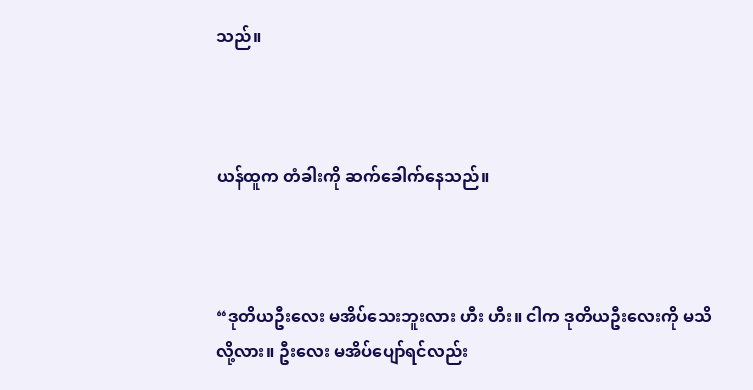သည်။



ယန်ထူက တံခါးကို ဆက်ခေါက်နေသည်။



“ဒုတိယဦးလေး မအိပ်သေးဘူးလား ဟီး ဟီး။ ငါက ဒုတိယဦးလေးကို မသိလို့လား။ ဦးလေး မအိပ်ပျော်ရင်လည်း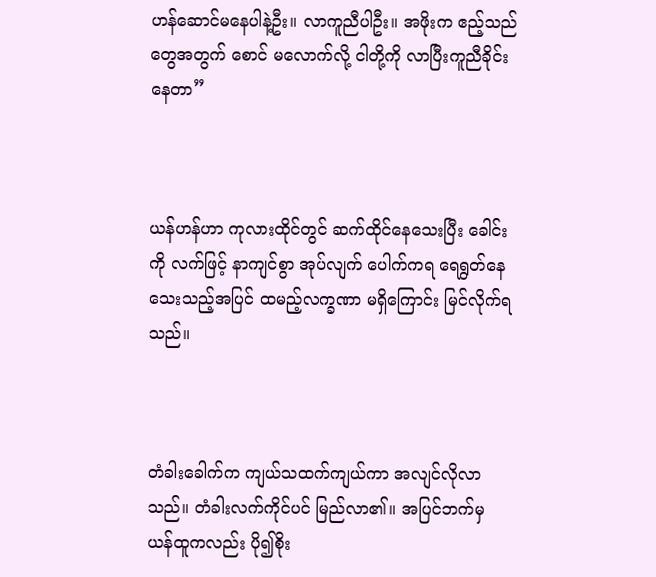ဟန်ဆောင်မနေပါနဲ့ဦး။ လာကူညီပါဦး။ အဖိုးက ဧည့်သည်တွေအတွက် စောင် မလောက်လို့ ငါတို့ကို လာပြီးကူညီခိုင်းနေတာ”



ယန်ဟန်ဟာ ကုလားထိုင်တွင် ဆက်ထိုင်နေသေးပြီး ခေါင်းကို လက်ဖြင့် နာကျင်စွာ အုပ်လျက် ပေါက်ကရ ရေရွတ်နေသေးသည့်အပြင် ထမည့်လက္ခဏာ မရှိကြောင်း မြင်လိုက်ရသည်။



တံခါးခေါက်က ကျယ်သထက်ကျယ်ကာ အလျင်လိုလာသည်။ တံခါးလက်ကိုင်ပင် မြည်လာ၏။ အပြင်ဘက်မှ ယန်ထူကလည်း ပို၍စိုး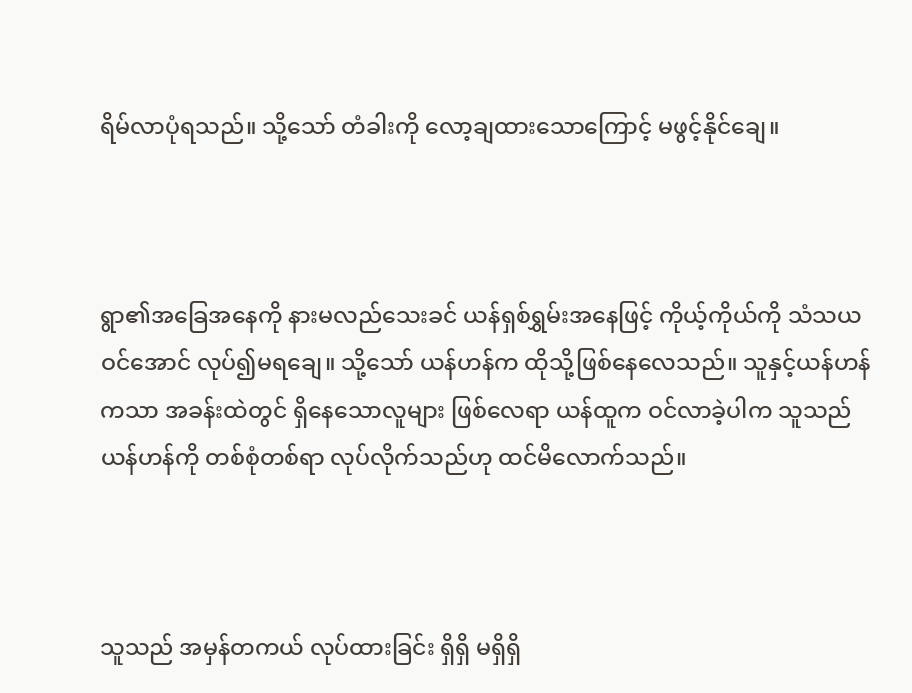ရိမ်လာပုံရသည်။ သို့သော် တံခါးကို လော့ချထားသောကြောင့် မဖွင့်နိုင်ချေ။



ရွာ၏အခြေအနေကို နားမလည်သေးခင် ယန်ရှစ်ရွှမ်းအနေဖြင့် ကိုယ့်ကိုယ်ကို သံသယဝင်အောင် လုပ်၍မရချေ။ သို့သော် ယန်ဟန်က ထိုသို့ဖြစ်နေလေသည်။ သူနှင့်ယန်ဟန်ကသာ အခန်းထဲတွင် ရှိနေသောလူများ ဖြစ်လေရာ ယန်ထူက ဝင်လာခဲ့ပါက သူသည် ယန်ဟန်ကို တစ်စုံတစ်ရာ လုပ်လိုက်သည်ဟု ထင်မိလောက်သည်။



သူသည် အမှန်တကယ် လုပ်ထားခြင်း ရှိရှိ မရှိရှိ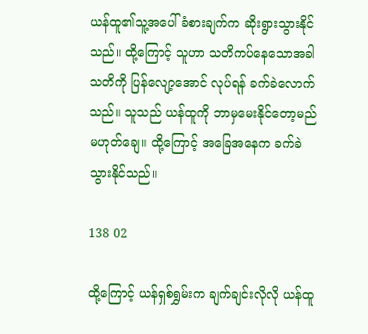ယန်ထူ၏သူ့အပေါ် ခံစားချက်က ဆိုးရွားသွားနိုင်သည်။ ထို့ကြောင့် သူဟာ သတိကပ်နေသောအခါ သတိကို ပြန်လျော့အောင် လုပ်ရန် ခက်ခဲလောက်သည်။ သူသည် ယန်ထူကို ဘာမှမေးနိုင်တော့မည် မဟုတ်ချေ။ ထို့ကြောင့် အခြေအနေက ခက်ခဲသွားနိုင်သည်။

138 02

ထို့ကြောင့် ယန်ရှစ်ရွှမ်းက ချက်ချင်းလိုလို ယန်ထူ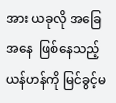အား ယခုလို အခြေအနေ  ဖြစ်နေသည့် ယန်ဟန်ကို မြင်ခွင့်မ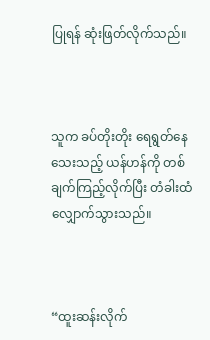ပြုရန် ဆုံးဖြတ်လိုက်သည်။



သူက ခပ်တိုးတိုး ရေရွတ်နေသေးသည့် ယန်ဟန်ကို တစ်ချက်ကြည့်လိုက်ပြီး တံခါးထံ လျှောက်သွားသည်။



“ထူးဆန်းလိုက်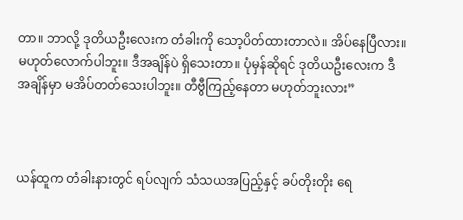တာ။ ဘာလို့ ဒုတိယဦးလေးက တံခါးကို သော့ပိတ်ထားတာလဲ။ အိပ်နေပြီလား။ မဟုတ်လောက်ပါဘူး။ ဒီအချိန်ပဲ ရှိသေးတာ။ ပုံမှန်ဆိုရင် ဒုတိယဦးလေးက ဒီအချိန်မှာ မအိပ်တတ်သေးပါဘူး။ တီဗွီကြည့်နေတာ မဟုတ်ဘူးလား”



ယန်ထူက တံခါးနားတွင် ရပ်လျက် သံသယအပြည့်နှင့် ခပ်တိုးတိုး ရေ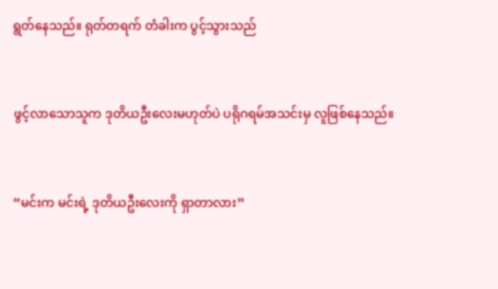ရွတ်နေသည်။ ရုတ်တရက် တံခါးက ပွင့်သွားသည်



ဖွင့်လာသောသူက ဒုတိယဦးလေးမဟုတ်ပဲ ပရိုဂရမ်အသင်းမှ လူဖြစ်နေသည်။



“မင်းက မင်းရဲ့ ဒုတိယဦးလေးကို ရှာတာလား”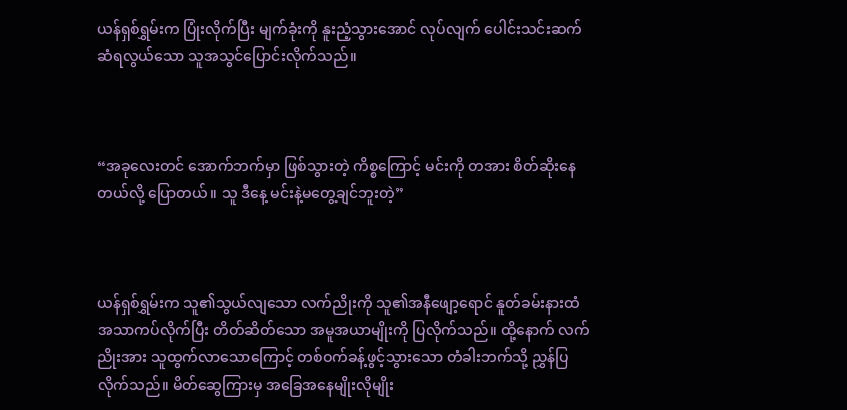ယန်ရှစ်ရွှမ်းက ပြုံးလိုက်ပြီး မျက်ခုံးကို နူးညံ့သွားအောင် လုပ်လျက် ပေါင်းသင်းဆက်ဆံရလွယ်သော သူအသွင်ပြောင်းလိုက်သည်။



“အခုလေးတင် အောက်ဘက်မှာ ဖြစ်သွားတဲ့ ကိစ္စကြောင့် မင်းကို တအား စိတ်ဆိုးနေတယ်လို့ ပြောတယ်။ သူ ဒီနေ့ မင်းနဲ့မတွေ့ချင်ဘူးတဲ့”



ယန်ရှစ်ရွှမ်းက သူ၏သွယ်လျသော လက်ညိုးကို သူ၏အနီဖျော့ရောင် နူတ်ခမ်းနားထံ အသာကပ်လိုက်ပြီး တိတ်ဆိတ်သော အမူအယာမျိုးကို ပြလိုက်သည်။ ထို့‌နောက် လက်ညိုးအား သူထွက်လာသောကြောင့် တစ်ဝက်ခန့်ဖွင့်သွားသော တံခါးဘက်သို့ ညွှန်ပြလိုက်သည်။ မိတ်ဆွေကြားမှ အခြေအနေမျိုးလိုမျိုး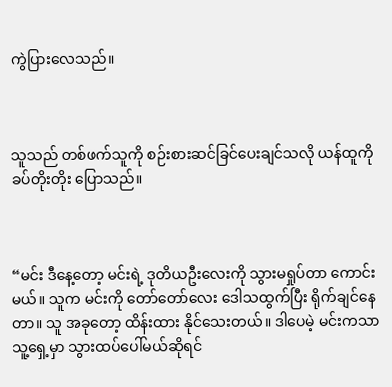ကွဲပြားလေသည်။



သူသည် တစ်ဖက်သူကို စဉ်းစားဆင်ခြင်ပေးချင်သလို ယန်ထူကို ခပ်တိုးတိုး ပြောသည်။



“မင်း ဒီနေ့တော့ မင်းရဲ့ ဒုတိယဦးလေးကို သွားမရှုပ်တာ ကောင်းမယ်။ သူက မင်းကို တော်‌တော်လေး ဒေါသထွက်ပြီး ရိုက်ချင်နေတာ။ သူ အခုတော့ ထိန်းထား နိုင်သေးတယ်။ ဒါပေမဲ့ မင်းကသာ သူ့ရှေ့မှာ သွားထပ်ပေါ်မယ်ဆိုရင်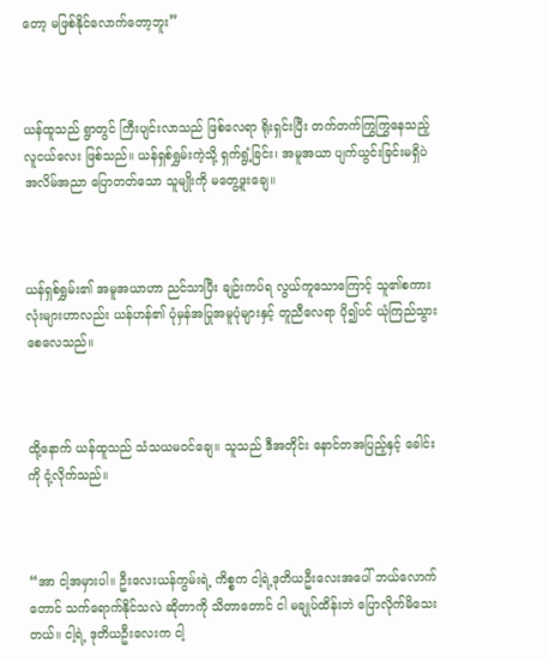တော့ မဖြစ်နိုင်လောက်တော့ဘူး”



ယန်ထူသည် ရွာတွင် ကြီးပျင်းလာသည် ဖြစ်လေရာ ရိုးရှင်းပြီး တက်တက်ကြွကြွနေသည့် လူငယ်လေး ဖြစ်သည်။ ယန်ရှစ်ရွှမ်းကဲ့သို့ ရှက်ရွံ့ခြင်း၊ အမူအယာ ပျက်ယွင်းခြင်းမရှိပဲ အလိမ်အညာ ပြောတတ်သော သူမျိုးကို မတွေ့ဖူးချေ။



ယန်ရှစ်ရွှမ်း၏ အမူအယာဟာ ညင်သာပြီး ချဉ်းကပ်ရ လွယ်ကူသောကြောင့် သူ၏စကားလုံးများဟာလည်း ယန်ဟန်၏ ပုံမှန်အပြုအမူပုံများနှင့် တူညီလေရာ ပို၍ပင် ယုံကြည်သွားစေလေသည်။



ထို့နောက် ယန်ထူသည် သံသယမဝင်ချေ။ သူသည် ဒီအတိုင်း နောင်တအပြည့်နှင့် ခေါင်းကို ငုံ့လိုက်သည်။



“အာ ငါ့အမှားပါ။ ဦးလေးယန်ကွမ်းရဲ့ ကိစ္စက ငါ့ရဲ့ဒုတိယဦးလေးအပေါ် ဘယ်လောက်တောင် သက်‌ရောက်နိုင်သလဲ ဆိုတာကို သိတာတောင် ငါ မချုပ်ထိန်းဘဲ ပြောလိုက်မိသေးတယ်။ ငါ့ရဲ့ ဒုတိယဦးလေးက ငါ့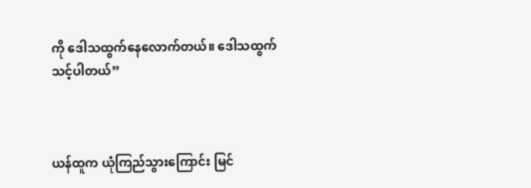ကို ဒေါသထွက်နေလောက်တယ်။ ဒေါသထွက်သင့်ပါတယ်”



ယန်ထူက ယုံကြည်သွားကြောင်း မြင်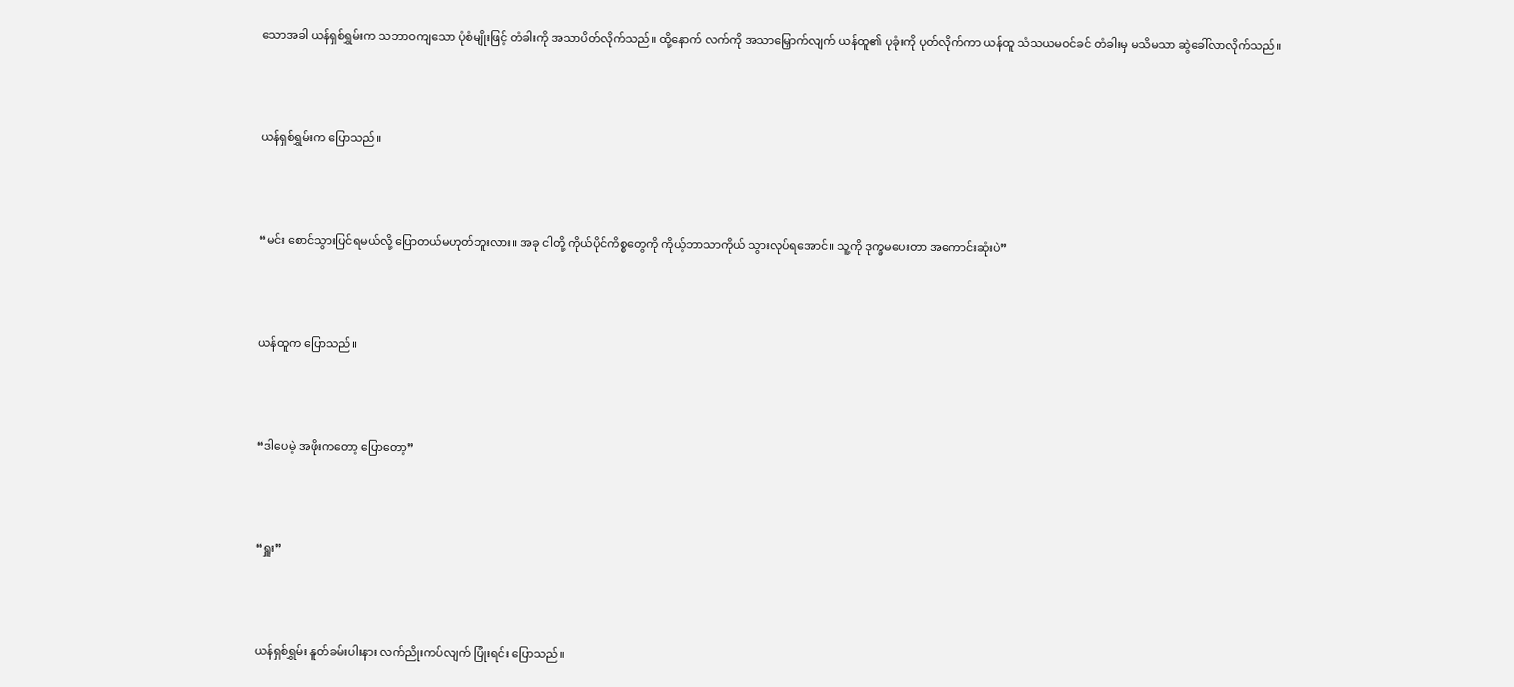သောအခါ ယန်ရှစ်ရွှမ်းက သဘာဝကျသော ပုံစံမျိုးဖြင့် တံခါးကို အသာပိတ်လိုက်သည်။ ထို့နောက် လက်ကို အသာမြှောက်လျက် ယန်ထူ၏ ပုခုံးကို ပုတ်လိုက်ကာ ယန်ထူ သံသယမဝင်ခင် တံခါးမှ မသိမသာ ဆွဲ‌ခေါ်လာလိုက်သည်။



ယန်ရှစ်ရွှမ်းက ပြောသည်။



“မင်း စောင်သွားပြင်ရမယ်လို့ ပြောတယ်မဟုတ်ဘူးလား။ အခု ငါတို့ ကိုယ်ပိုင်ကိစ္စတွေကို ကိုယ့်ဘာသာကိုယ် သွားလုပ်ရအောင်။ သူ့ကို ဒုက္ခမပေးတာ အကောင်းဆုံးပဲ”



ယန်ထူက ပြောသည်။



“ဒါပေမဲ့ အဖိုးကတော့ ပြောတော့”



“ရှူး”



ယန်ရှစ်ရွှမ်း နူတ်ခမ်းပါးနား လက်ညိုးကပ်လျက် ပြုံးရင်း ပြောသည်။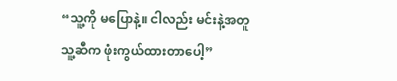“သူ့ကို မပြောနဲ့။ ငါလည်း မင်းနဲ့အတူ သူ့ဆီက ဖုံးကွယ်ထားတာပေါ့”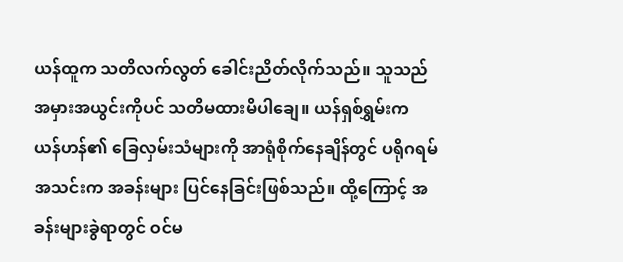ယန်ထူက သတိလက်လွတ် ခေါင်းညိတ်လိုက်သည်။ သူသည် အမှားအယွင်းကိုပင် သတိမထားမိပါချေ။ ယန်ရှစ်ရွှမ်းက ယန်ဟန်၏ ခြေလှမ်းသံများကို အာရုံစိုက်နေချိန်တွင် ပရိုဂရမ်အသင်းက အခန်းများ ပြင်နေခြင်းဖြစ်သည်။ ထို့ကြောင့် အခန်းများခွဲရာတွင် ဝင်မ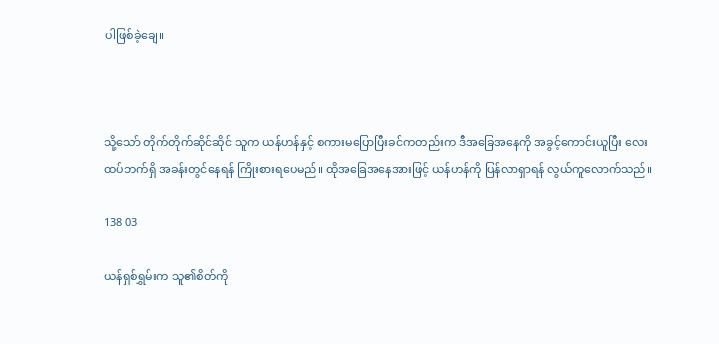ပါဖြစ်ခဲ့ချေ။



သို့သော် တိုက်တိုက်ဆိုင်ဆိုင် သူက ယန်ဟန်နှင့် စကားမပြောပြီးခင်ကတည်းက ဒီအခြေအနေကို အခွင့်ကောင်းယူပြီး လေးထပ်ဘက်ရှိ အခန်းတွင်နေရန် ကြိုးစားရပေမည်။ ထိုအခြေအနေအားဖြင့် ယန်ဟန်ကို ပြန်လာရှာရန် လွယ်ကူလောက်သည်။

138 03

ယန်ရှစ်ရွှမ်းက သူ၏စိတ်ကို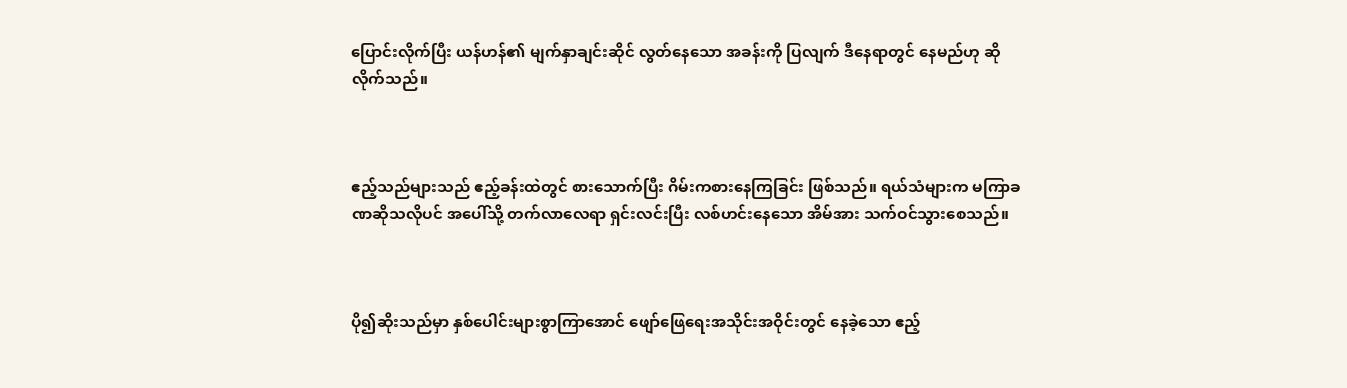ပြောင်းလိုက်ပြီး ယန်ဟန်၏ မျက်နှာချင်းဆိုင် လွတ်နေသော အခန်းကို ပြလျက် ဒီနေရာတွင် နေမည်ဟု ဆိုလိုက်သည်။



ဧည့်သည်များသည် ဧည့်ခန်းထဲတွင် စားသောက်ပြီး ဂိမ်းကစားနေကြခြင်း ဖြစ်သည်။ ရယ်သံများက မကြာခဏဆိုသလိုပင် အပေါ်သို့ တက်လာလေရာ ရှင်းလင်းပြီး လစ်ဟင်းနေသော အိမ်အား သက်ဝင်သွားစေသည်။



ပို၍ဆိုးသည်မှာ နှစ်ပေါင်းများစွာကြာအောင် ဖျော်ဖြေရေးအသိုင်းအဝိုင်းတွင် နေခဲ့သော ဧည့်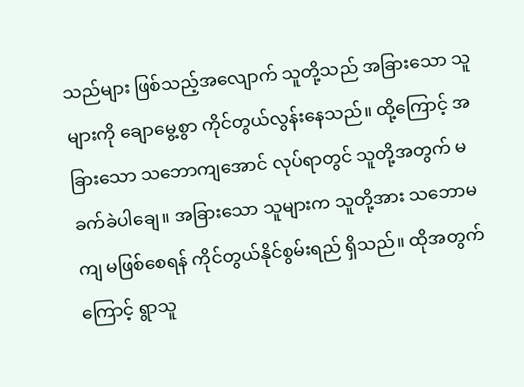သည်များ ဖြစ်သည့်အလျောက် သူတို့သည် အခြားသော သူများကို ချောမွေ့စွာ ကိုင်တွယ်လွန်းနေသည်။ ထို့ကြောင့် အခြားသော သဘောကျအောင် လုပ်ရာတွင် သူတို့အတွက် မခက်ခဲပါချေ။ အခြားသော သူများက သူတို့အား သဘောမကျ မဖြစ်စေရန် ကိုင်တွယ်နိုင်စွမ်းရည် ရှိသည်။ ထိုအတွက်ကြောင့် ရွာသူ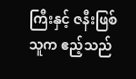ကြီးနှင့် ဇနီးဖြစ်သူက ဧည့်သည်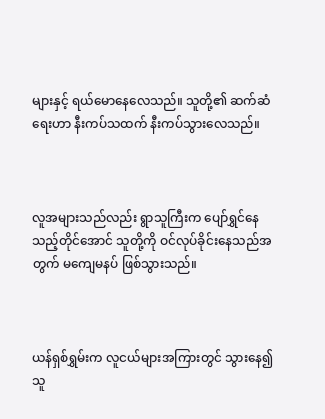များနှင့် ရယ်မောနေလေသည်။ သူတို့၏ ဆက်ဆံရေးဟာ နီးကပ်သထက် နီးကပ်သွားလေသည်။



လူအများသည်လည်း ရွာသူကြီးက ပျော်ရွှင်နေသည့်တိုင်အောင် သူတို့ကို ဝင်လုပ်ခိုင်းနေသည်အတွက် မကျေမနပ် ဖြစ်သွားသည်။



ယန်ရှစ်ရွှမ်းက လူငယ်များအကြားတွင် သွားနေ၍ သူ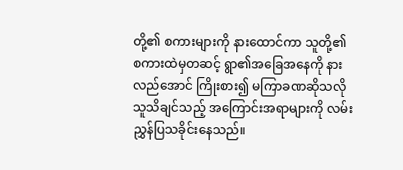တို့၏ စကားများကို နားထောင်ကာ သူတို့၏ စကားထဲမှတဆင့် ရွာ၏အခြေအနေကို နားလည်အောင် ကြိုးစား၍ မကြာခဏဆိုသလို သူသိချင်သည့် အကြောင်းအရာများကို လမ်းညွှန်ပြသခိုင်းနေသည်။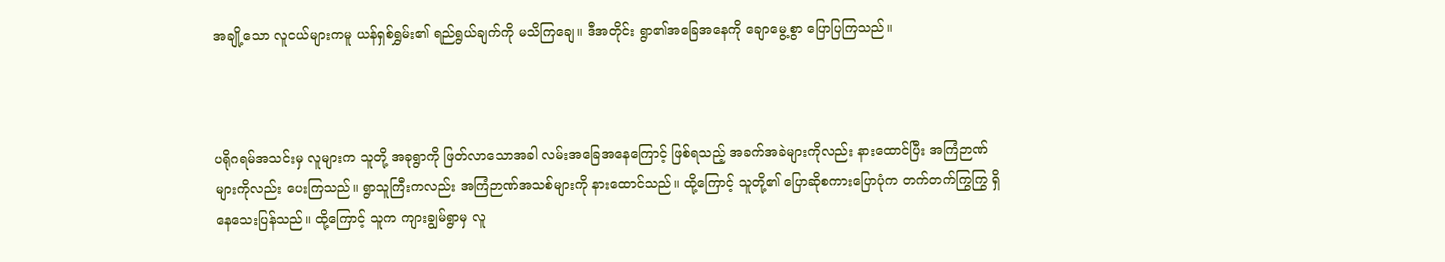အချို့သော လူငယ်များကမူ ယန်ရှစ်ရွှမ်း၏ ရည်ရွယ်ချက်ကို မသိကြချေ။ ဒီအတိုင်း ရွာ၏အခြေအနေကို ချောမွေ့စွာ ပြောပြကြသည်။



ပရိုဂရမ်အသင်းမှ လူများက သူတို့ အခုရွာကို ဖြတ်လာသောအခါ လမ်းအခြေအနေကြောင့် ဖြစ်ရသည့် အခက်အခဲများကိုလည်း နားထောင်ပြီး အကြံဉာဏ်များကိုလည်း ပေးကြသည်။ ရွာသူကြီးကလည်း အကြံဉာဏ်အသစ်များကို နားထောင်သည်။ ထို့ကြောင့် သူတို့၏ ပြောဆိုစကားပြောပုံက တက်တက်ကြွကြွ ရှိနေသေးပြန်သည်။ ထို့ကြောင့် သူက ကျားချွမ်ရွာမှ လူ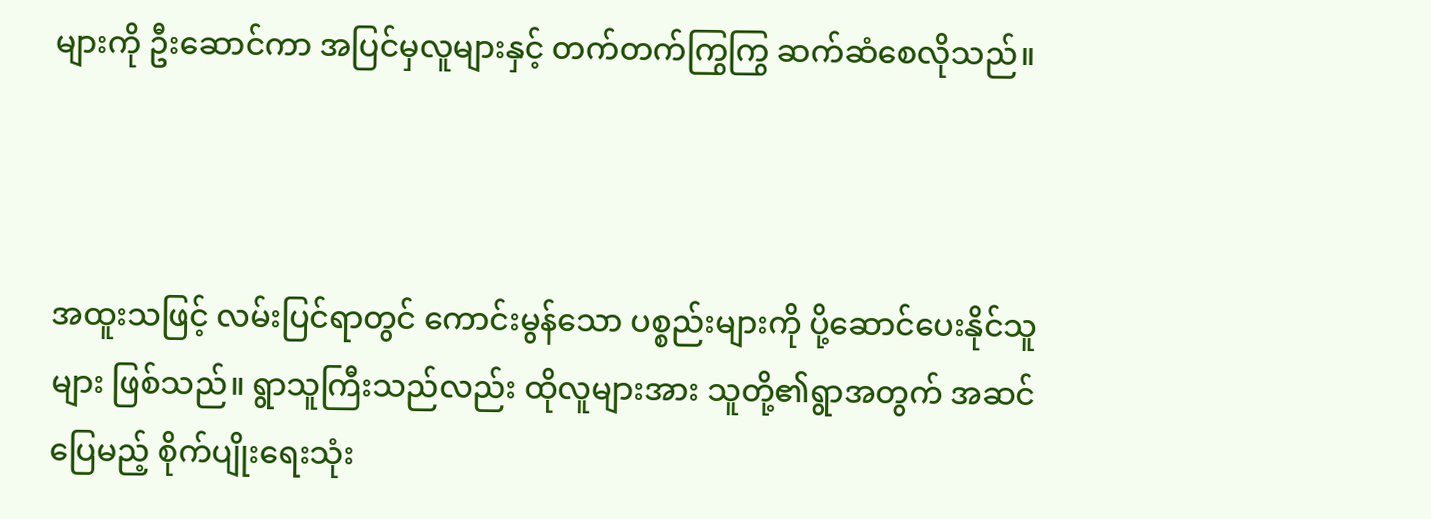များကို ဦးဆောင်ကာ အပြင်မှလူများနှင့် တက်တက်ကြွကြွ ဆက်ဆံစေလိုသည်။



အထူးသဖြင့် လမ်းပြင်ရာတွင် ကောင်းမွန်သော ပစ္စည်းများကို ပို့ဆောင်ပေးနိုင်သူများ ဖြစ်သည်။ ရွာသူကြီးသည်လည်း ထိုလူများအား သူတို့၏ရွာအတွက် အဆင်ပြေမည့် စိုက်ပျိုးရေးသုံး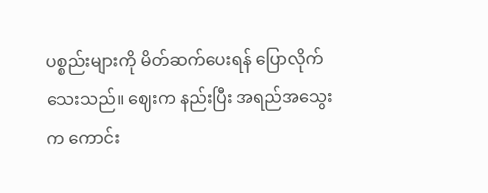ပစ္စည်းများကို မိတ်ဆက်ပေးရန် ပြောလိုက်သေးသည်။ ဈေးက နည်းပြီး အရည်အသွေးက ကောင်း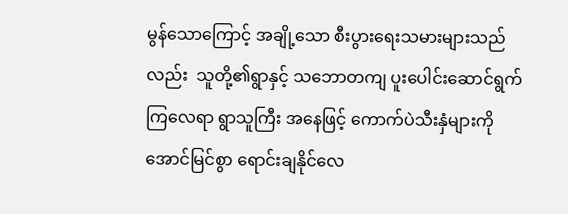မွန်သောကြောင့် အချို့သော စီးပွားရေးသမားများသည်လည်း  သူတို့၏ရွာနှင့် သဘောတကျ ပူးပေါင်းဆောင်ရွက်ကြလေရာ ရွာသူကြီး အနေဖြင့် ကောက်ပဲသီးနှံများကို အောင်မြင်စွာ ရောင်းချနိုင်လေ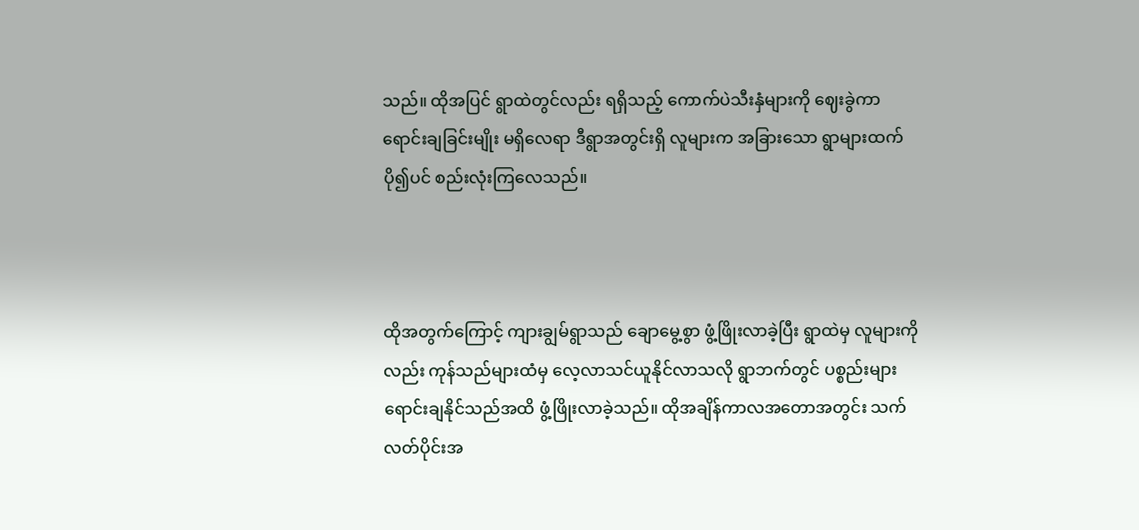သည်။ ထိုအပြင် ရွာထဲတွင်လည်း ရရှိသည့် ကောက်ပဲသီးနှံများကို ဈေးခွဲကာ ရောင်းချခြင်းမျိုး မရှိလေရာ ဒီရွာအတွင်းရှိ လူများက အခြားသော ရွာများထက် ပို၍ပင် စည်းလုံးကြလေသည်။



ထိုအတွက်ကြောင့် ကျားချွမ်ရွာသည် ချောမွေ့စွာ ဖွံ့ဖြိုးလာခဲ့ပြီး ရွာထဲမှ လူများကိုလည်း ကုန်သည်များထံမှ လေ့လာသင်ယူနိုင်လာသလို ရွာဘက်တွင် ပစ္စည်းများ ရောင်းချနိုင်သည်အထိ ဖွံ့ဖြိုးလာခဲ့သည်။ ထိုအချိန်ကာလအတောအတွင်း သက်လတ်ပိုင်းအ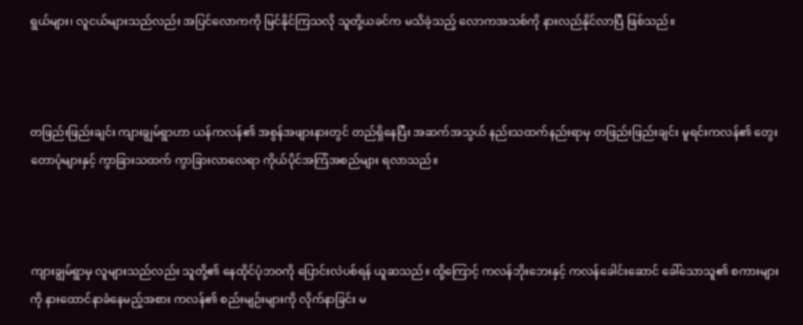ရွယ်များ၊ လူငယ်များသည်လည်း အပြင်လောကကို မြင်နိုင်ကြသလို သူတို့ယခင်က မသိခဲ့သည့် လောကအသစ်ကို နားလည်နိုင်လာပြီ ဖြစ်သည်။



တဖြည်းဖြည်းချင်း ကျားချွမ်ရွာဟာ ယန်ကလန်၏ အစွန်အဖျားနားတွင် တည်ရှိနေပြီး အဆက်အသွယ် နည်းသထက်နည်းရာမှ တဖြည်းဖြည်းချင်း မူရင်းကလန်၏ တွေးတောပုံများနှင့် ကွာခြားသထက် ကွာခြားလာလေရာ ကိုယ်ပိုင်အကြံအစည်များ ရလာသည်။



ကျားချွမ်ရွာမှ လူများသည်လည်း သူတို့၏ နေထိုင်ပုံဘဝကို ပြောင်းလဲပစ်ရန် ယူဆသည်။ ထို့ကြောင့် ကလန်ဘိုးဘေးနှင့် ကလန်ခေါင်းဆောင် ခေါ်သောသူ၏ စကားများကို နားထောင်နာခံနေမည့်အစား ကလန်၏ စည်းမျဉ်းများကို လိုက်နာခြင်း မ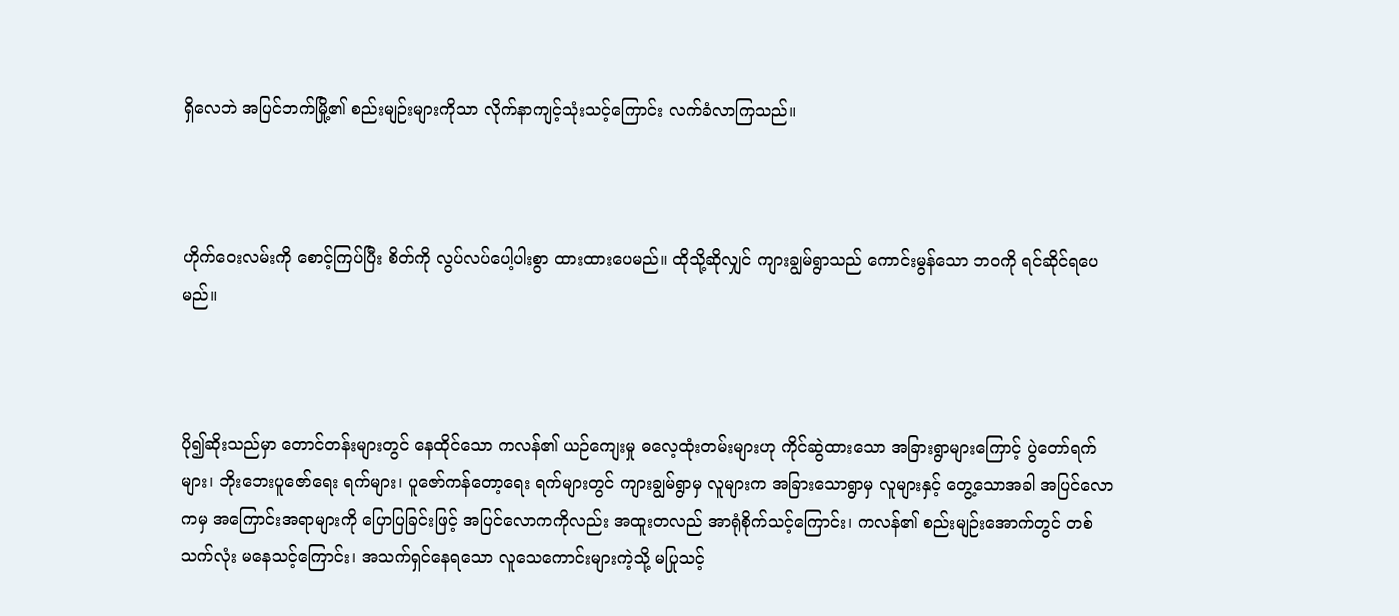ရှိလေဘဲ အပြင်ဘက်မြို့၏ စည်းမျဉ်းများကိုသာ လိုက်နာကျင့်သုံးသင့်ကြောင်း လက်ခံလာကြသည်။



ဟိုက်ဝေးလမ်းကို စောင့်ကြပ်ပြီး စိတ်ကို လွပ်လပ်ပေါ့ပါးစွာ ထားထားပေမည်။ ထိုသို့ဆိုလျှင် ကျားချွမ်ရွာသည် ကောင်းမွန်သော ဘဝကို ရင်ဆိုင်ရပေမည်။



ပို၍ဆိုးသည်မှာ တောင်တန်းများတွင် နေထိုင်သော ကလန်၏ ယဉ်ကျေးမှု ဓလေ့ထုံးတမ်းများဟု ကိုင်ဆွဲထားသော အခြားရွာများကြောင့် ပွဲတော်ရက်များ၊ ဘိုးဘေးပူဇော်ရေး ရက်များ၊ ပူဇော်ကန်တော့ရေး ရက်များတွင် ကျားချွမ်ရွာမှ လူများက အခြားသောရွာမှ လူများနှင့် တွေ့သောအခါ အပြင်လောကမှ အကြောင်းအရာများကို ပြောပြခြင်းဖြင့် အပြင်လောကကိုလည်း အထူးတလည် အာရုံစိုက်သင့်ကြောင်း၊ ကလန်၏ စည်းမျဉ်းအောက်တွင် တစ်သက်လုံး မ‌နေသင့်ကြောင်း၊ အသက်ရှင်နေရသော လူသေကောင်းများကဲ့သို့ မပြုသင့်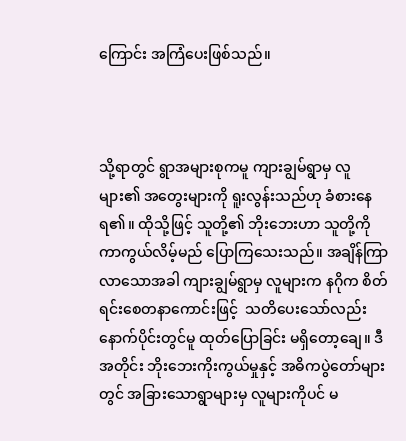ကြောင်း အကြံပေးဖြစ်သည်။



သို့ရာတွင် ရွာအများစုကမူ ကျားချွမ်ရွာမှ လူများ၏ အတွေးများကို ရူးလွန်းသည်ဟု ခံစားနေရ၏။ ထိုသို့ဖြင့် သူတို့၏ ဘိုးဘေးဟာ သူတို့ကို ကာကွယ်လိမ့်မည် ပြောကြသေးသည်။ အချိန်ကြာလာသောအခါ ကျားချွမ်ရွာမှ လူများက နဂိုက စိတ်ရင်းစေတနာကောင်းဖြင့်  သတိပေးသော်လည်း နောက်ပိုင်းတွင်မူ ထုတ်ပြောခြင်း မရှိတော့‌ချေ။ ဒီအတိုင်း ဘိုးဘေးကိုးကွယ်မှုနှင့် အဓိကပွဲတော်များတွင် အခြားသောရွာများမှ လူများကိုပင် မ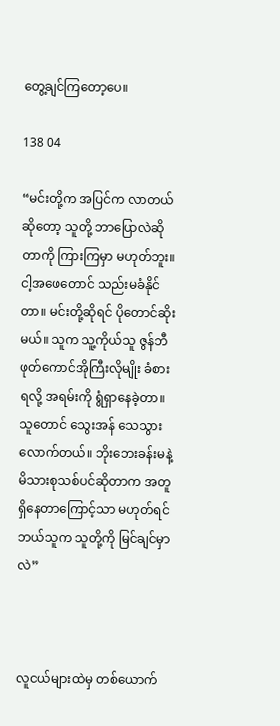တွေ့ချင်ကြတော့ပေ။

138 04

“မင်းတို့က အပြင်က လာတယ်ဆိုတော့ သူတို့ ဘာပြောလဲဆိုတာကို ကြားကြမှာ မဟုတ်ဘူး။ ငါ့အဖေတောင် သည်းမခံနိုင်တာ။ မင်းတို့ဆိုရင် ပိုတောင်ဆိုးမယ်။ သူက သူ့ကိုယ်သူ ဇွန်ဘီဖုတ်ကောင်အိုကြီးလိုမျိုး ခံစားရလို့ အရမ်းကို ရွံရှာနေခဲ့တာ။ သူတောင် သွေးအန် သေသွားလောက်တယ်။ ဘိုးဘေးခန်းမနဲ့ မိသားစုသစ်ပင်ဆိုတာက အတူရှိနေတာကြောင့်သာ မဟုတ်ရင် ဘယ်သူက သူတို့ကို မြင်ချင်မှာလဲ”



လူငယ်များထဲမှ တစ်ယောက်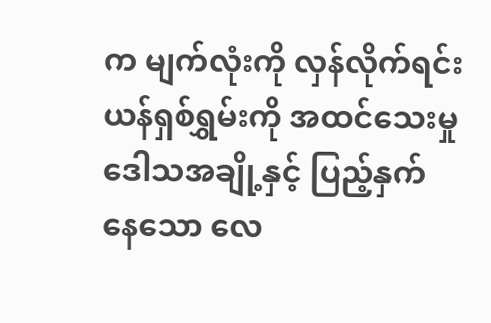က မျက်လုံးကို လှန်လိုက်ရင်း ယန်ရှစ်ရွှမ်းကို အထင်သေးမှု ဒေါသအချို့နှင့် ပြည့်နှက်နေ‌သော လေ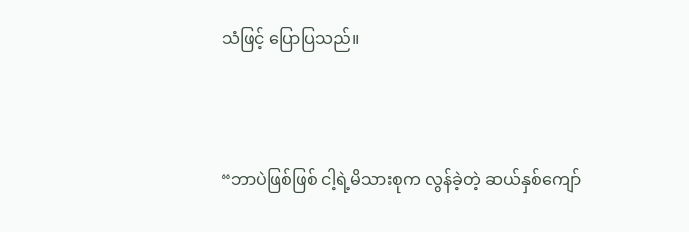သံဖြင့် ပြောပြသည်။



“ဘာပဲဖြစ်ဖြစ် ငါ့ရဲ့မိသားစုက လွန်ခဲ့တဲ့ ဆယ်နှစ်ကျော်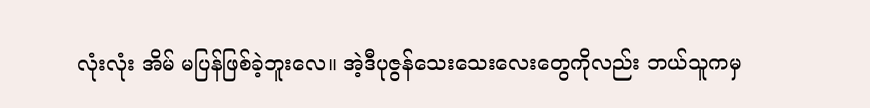လုံးလုံး အိမ် မပြန်ဖြစ်ခဲ့ဘူးလေ။ အဲ့ဒီပုဇွန်သေးသေးလေးတွေကိုလည်း ဘယ်သူကမှ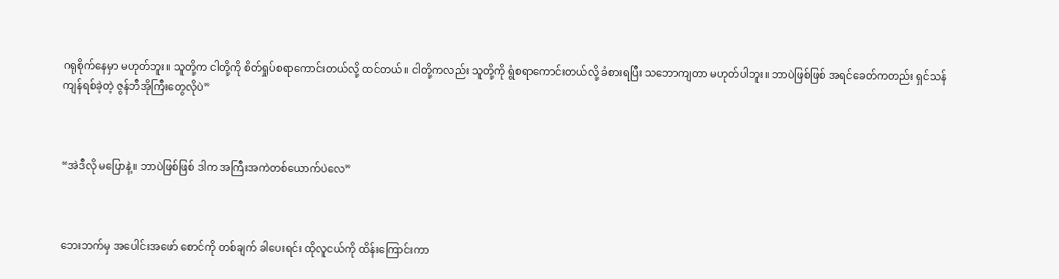ဂရုစိုက်နေမှာ မဟုတ်ဘူး။ သူတို့က ငါတို့ကို စိတ်ရှုပ်စရာကောင်းတယ်လို့ ထင်တယ်။ ငါတို့ကလည်း သူတို့ကို ရွံစရာကောင်းတယ်လို့ ခံစားရပြီး သဘောကျတာ မဟုတ်ပါဘူး။ ဘာပဲဖြစ်ဖြစ် အရင်ခေတ်ကတည်း ရှင်သန်ကျန်ရစ်ခဲ့တဲ့ ဇွန်ဘီအိုကြီးတွေလိုပဲ”



“အဲဒီလို မပြောနဲ့။ ဘာပဲဖြစ်ဖြစ် ဒါက အကြီးအကဲတစ်ယောက်ပဲလေ”



ဘေးဘက်မှ အပေါင်းအဖော် စောင်ကို တစ်ချက် ခါပေးရင်း ထိုလူငယ်ကို ထိန်းကြောင်းကာ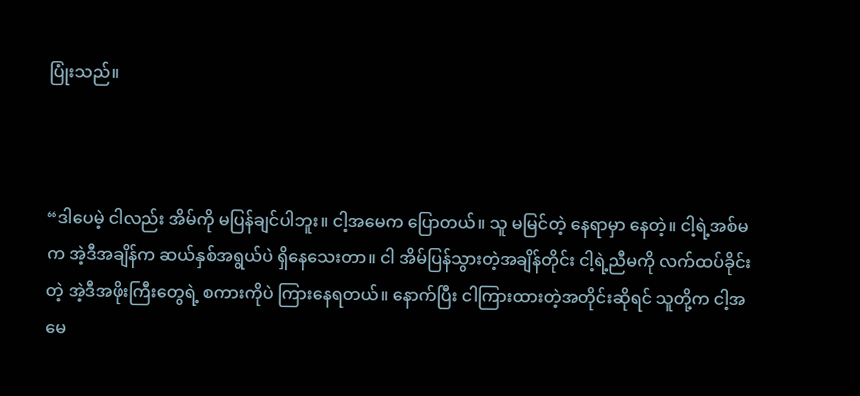ပြုံးသည်။



“ဒါပေမဲ့ ငါလည်း အိမ်ကို မပြန်ချင်ပါဘူး။ ငါ့အမေက ပြောတယ်။ သူ မမြင်တဲ့ နေရာမှာ နေတဲ့။ ငါ့ရဲ့အစ်မက အဲ့ဒီအချိန်က ဆယ်နှစ်အရွယ်ပဲ ရှိနေသေးတာ။ ငါ အိမ်ပြန်သွားတဲ့အချိန်တိုင်း ငါ့ရဲ့ညီမကို လက်ထပ်ခိုင်းတဲ့ အဲ့ဒီအဖိုးကြီးတွေရဲ့ စကားကိုပဲ ကြားနေရတယ်။ နောက်ပြီး ငါကြားထားတဲ့အတိုင်းဆိုရင် သူတို့က ငါ့အမေ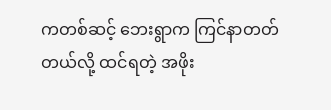ကတစ်ဆင့် ဘေးရွာက ကြင်နာတတ်တယ်လို့ ထင်ရတဲ့ အဖိုး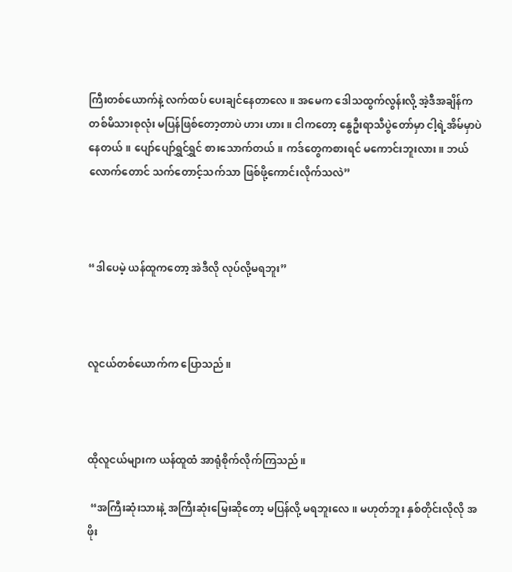ကြီးတစ်ယောက်နဲ့ လက်ထပ် ပေးချင်နေတာလေ။ အမေက ဒေါသထွက်လွန်းလို့ အဲ့ဒီအချိန်က တစ်မိသားစုလုံး မပြန်ဖြစ်တော့တာပဲ ဟား ဟား။ ငါကတော့ နွေဦးရာသီပွဲတော်မှာ ငါ့ရဲ့အိမ်မှာပဲ နေတယ်။ ပျော်ပျော်ရွှင်ရွှင် စားသောက်တယ်။ ကဒ်တွေကစားရင် မကောင်းဘူးလား။ ဘယ်လောက်တောင် သက်တောင့်သက်သာ ဖြစ်ဖို့ကောင်းလိုက်သလဲ”



“ဒါပေမဲ့ ယန်ထူကတော့ အဲဒီလို လုပ်လို့မရဘူး”



လူငယ်တစ်ယောက်က ပြောသည်။



ထိုလူငယ်များက ယန်ထူထံ အာရုံစိုက်လိုက်ကြသည်။

 “အကြီးဆုံးသားနဲ့ အကြီးဆုံးမြေးဆိုတော့ မပြန်လို့ မရဘူးလေ။ မဟုတ်ဘူး နှစ်တိုင်းလိုလို အဖိုး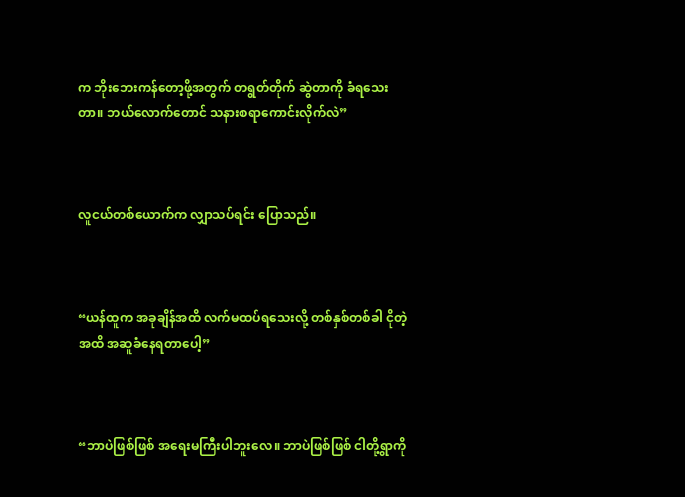က ဘိုးဘေးကန်တော့ဖို့အတွက် တရွတ်တိုက် ဆွဲတာကို ခံရသေးတာ။ ဘယ်လောက်တောင် သနားစရာကောင်းလိုက်လဲ”



လူငယ်တစ်ယောက်က လျှာသပ်ရင်း ပြောသည်။



“ယန်ထူက အခုချိန်အထိ လက်မထပ်ရသေးလို့ တစ်နှစ်တစ်ခါ ငိုတဲ့အထိ အဆူခံနေရတာပေါ့”



“ဘာပဲဖြစ်ဖြစ် အရေးမကြီးပါဘူးလေ။ ဘာပဲဖြစ်ဖြစ် ငါတို့ရွာကို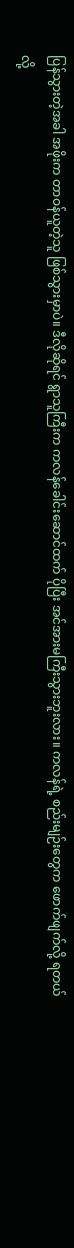ပြန်သွားတဲ့အခါ အဖိုးက တာဝန်ယူတဲ့သူ ဖြစ်သွားမှာပဲ။ ဒီလိုဆိုရင် ရွာသူကြီးက ကလန်ခေါင်းဆောင်ထက် ပိုပြီး အင်အားမကြီးသွားဘူးလား။ ကလန်ရဲ့ စည်းမျဉ်းတွေက ဖောက်ဖျက်လို့ ရတယ်လို့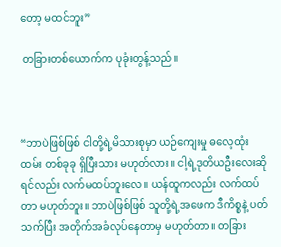တော့ မထင်ဘူး”

 တခြားတစ်ယောက်က ပုခုံးတွန့်သည်။



“ဘာပဲဖြစ်ဖြစ် ငါတို့ရဲ့မိသားစုမှာ ယဉ်ကျေးမှု ဓလေ့ထုံးထမ်း တစ်ခုခု ရှိပြီးသား မဟုတ်လား။ ငါ့ရဲ့ဒုတိယဦးလေးဆိုရင်လည်း လက်မထပ်ဘူးလေ။ ယန်ထူကလည်း လက်ထပ်တာ မဟုတ်ဘူး။ ဘာပဲဖြစ်ဖြစ် သူတို့ရဲ့အဖေက ဒီကိစ္စနဲ့ ပတ်သက်ပြီး အတိုက်အခံလုပ်နေတာမှ မဟုတ်တာ။ တခြား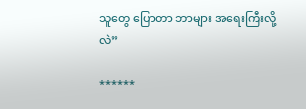သူတွေ ပြောတာ ဘာများ အရေးကြီးလို့လဲ”

******